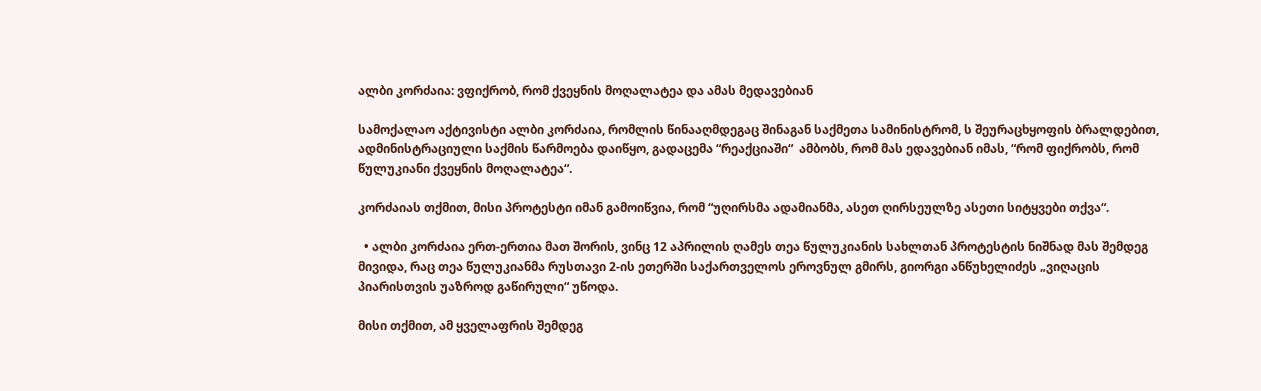ალბი კორძაია: ვფიქრობ, რომ ქვეყნის მოღალატეა და ამას მედავებიან

სამოქალაო აქტივისტი ალბი კორძაია, რომლის წინააღმდეგაც შინაგან საქმეთა სამინისტრომ, ს შეურაცხყოფის ბრალდებით, ადმინისტრაციული საქმის წარმოება დაიწყო, გადაცემა “რეაქციაში“  ამბობს, რომ მას ედავებიან იმას, “რომ ფიქრობს, რომ წულუკიანი ქვეყნის მოღალატეა“.

კორძაიას თქმით, მისი პროტესტი იმან გამოიწვია, რომ “უღირსმა ადამიანმა, ასეთ ღირსეულზე ასეთი სიტყვები თქვა“.

  • ალბი კორძაია ერთ-ერთია მათ შორის, ვინც 12 აპრილის ღამეს თეა წულუკიანის სახლთან პროტესტის ნიშნად მას შემდეგ მივიდა, რაც თეა წულუკიანმა რუსთავი 2-ის ეთერში საქართველოს ეროვნულ გმირს, გიორგი ანწუხელიძეს „ვიღაცის პიარისთვის უაზროდ გაწირული“ უწოდა.

მისი თქმით, ამ ყველაფრის შემდეგ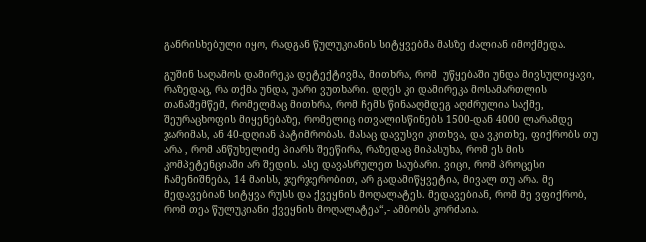განრისხებული იყო, რადგან წულუკიანის სიტყვებმა მასზე ძალიან იმოქმედა.

გუშინ საღამოს დამირეკა დეტექტივმა, მითხრა, რომ  უწყებაში უნდა მივსულიყავი, რაზედაც, რა თქმა უნდა, უარი ვუთხარი. დღეს კი დამირეკა მოსამართლის თანაშემწემ, რომელმაც მითხრა, რომ ჩემს წინააღმდეგ აღძრულია საქმე, შეურაცხოფის მიყენებაზე, რომელიც ითვალისწინებს 1500-დან 4000 ლარამდე ჯარიმას, ან 40-დღიან პატიმრობას. მასაც დავუსვი კითხვა, და ვკითხე, ფიქრობს თუ არა , რომ ანწუხელიძე პიარს შეეწირა, რაზედაც მიპასუხა, რომ ეს მის კომპეტენციაში არ შედის. ასე დავასრულეთ საუბარი. ვიცი, რომ პროცესი ჩამენიშნება, 14 მაისს, ჯერჯერობით, არ გადამიწყვეტია, მივალ თუ არა. მე მედავებიან სიტყვა რუსს და ქვეყნის მოღალატეს. მედავებიან, რომ მე ვფიქრობ, რომ თეა წულუკიანი ქვეყნის მოღალატეა“,- ამბობს კორძაია.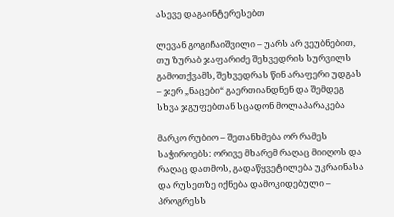ასევე დაგაინტერესებთ

ლევან გოგიჩაიშვილი – უარს არ ვეუბნებით, თუ ზურაბ ჯაფარიძე შეხვედრის სურვილს გამოთქვამს, შეხვედრას წინ არაფერი უდგას – ჯერ „ნაცები“ გაერთიანდნენ და შემდეგ სხვა ჯგუფებთან სცადონ მოლაპარაკება

მარკო რუბიო – შეთანხმება ორ რამეს საჭიროებს: ორივე მხარემ რაღაც მიიღოს და რაღაც დათმოს, გადაწყვეტილება უკრაინასა და რუსეთზე იქნება დამოკიდებული – პროგრესს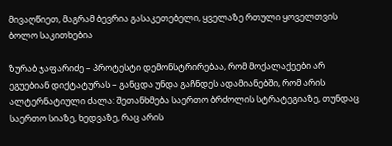მივაღწიეთ, მაგრამ ბევრია გასაკეთებელი, ყველაზე რთული ყოველთვის ბოლო საკითხებია

ზურაბ ჯაფარიძე – პროტესტი დემონსტრირებაა, რომ მოქალაქეები არ ეგუებიან დიქტატურას – განცდა უნდა გაჩნდეს ადამიანებში, რომ არის ალტერნატიული ძალა: შეთანხმება საერთო ბრძოლის სტრატეგიაზე, თუნდაც საერთო სიაზე, ხედვაზე, რაც არის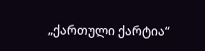„ქართული ქარტია“